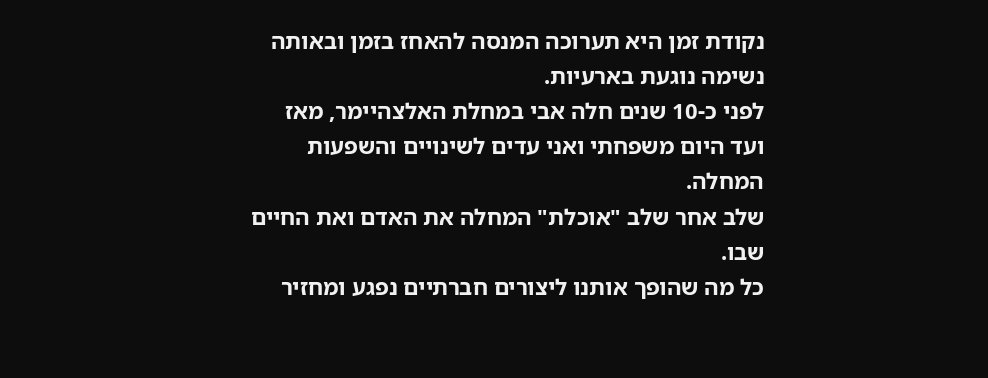נקודת זמן היא תערוכה המנסה להאחז בזמן ובאותה נשימה נוגעת בארעיות.
לפני כ-10 שנים חלה אבי במחלת האלצהיימר, מאז ועד היום משפחתי ואני עדים לשינויים והשפעות המחלה.
שלב אחר שלב "אוכלת" המחלה את האדם ואת החיים שבו.
כל מה שהופך אותנו ליצורים חברתיים נפגע ומחזיר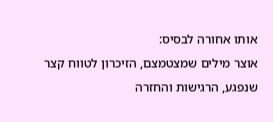אותו אחורה לבסיס:
אוצר מילים שמצטמצם, הזיכרון לטווח קצר שנפגע, הרגישות והחזרה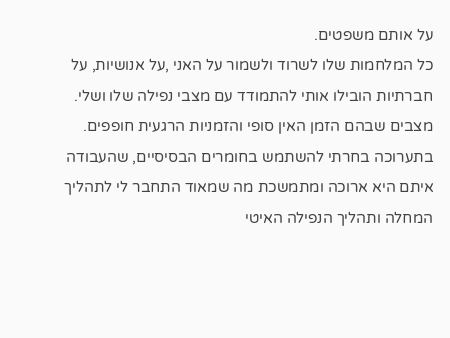על אותם משפטים.
כל המלחמות שלו לשרוד ולשמור על האני ,על אנושיות, על חברתיות הובילו אותי להתמודד עם מצבי נפילה שלו ושלי. מצבים שבהם הזמן האין סופי והזמניות הרגעית חופפים.
בתערוכה בחרתי להשתמש בחומרים הבסיסיים, שהעבודה איתם היא ארוכה ומתמשכת מה שמאוד התחבר לי לתהליך המחלה ותהליך הנפילה האיטי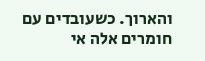והארוך. כשעובדים עם חומרים אלה אי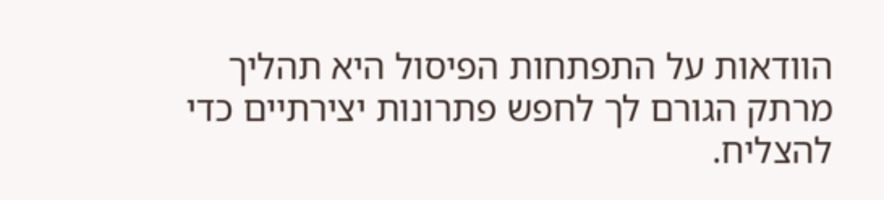הוודאות על התפתחות הפיסול היא תהליך מרתק הגורם לך לחפש פתרונות יצירתיים כדי להצליח.